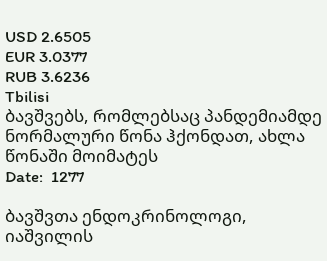USD 2.6505
EUR 3.0377
RUB 3.6236
Tbilisi
ბავშვებს, რომლებსაც პანდემიამდე ნორმალური წონა ჰქონდათ, ახლა წონაში მოიმატეს
Date:  1277

ბავშვთა ენდოკრინოლოგი, იაშვილის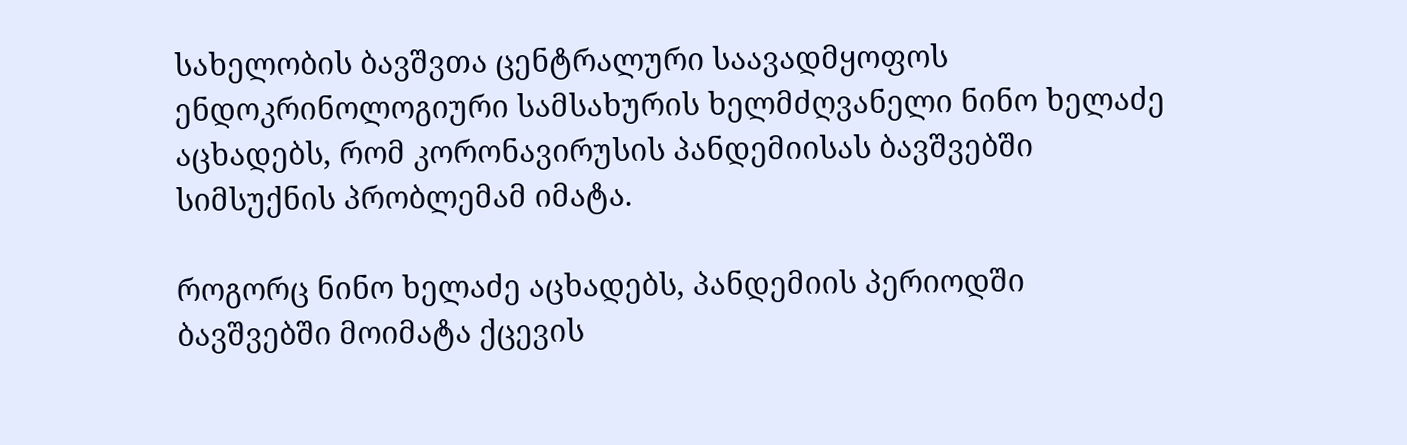სახელობის ბავშვთა ცენტრალური საავადმყოფოს ენდოკრინოლოგიური სამსახურის ხელმძღვანელი ნინო ხელაძე აცხადებს, რომ კორონავირუსის პანდემიისას ბავშვებში სიმსუქნის პრობლემამ იმატა.

როგორც ნინო ხელაძე აცხადებს, პანდემიის პერიოდში ბავშვებში მოიმატა ქცევის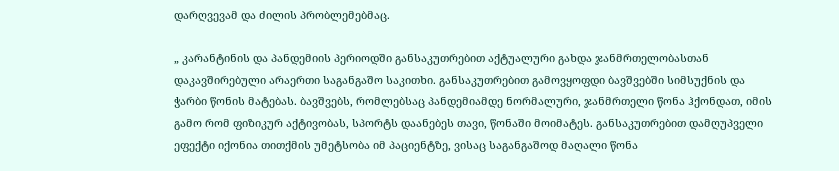დარღვევამ და ძილის პრობლემებმაც.

„ კარანტინის და პანდემიის პერიოდში განსაკუთრებით აქტუალური გახდა ჯანმრთელობასთან დაკავშირებული არაერთი საგანგაშო საკითხი. განსაკუთრებით გამოვყოფდი ბავშვებში სიმსუქნის და ჭარბი წონის მატებას. ბავშვებს, რომლებსაც პანდემიამდე ნორმალური, ჯანმრთელი წონა ჰქონდათ, იმის გამო რომ ფიზიკურ აქტივობას, სპორტს დაანებეს თავი, წონაში მოიმატეს. განსაკუთრებით დამღუპველი ეფექტი იქონია თითქმის უმეტსობა იმ პაციენტზე, ვისაც საგანგაშოდ მაღალი წონა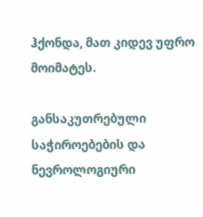ჰქონდა, მათ კიდევ უფრო მოიმატეს.

განსაკუთრებული საჭიროებების და ნევროლოგიური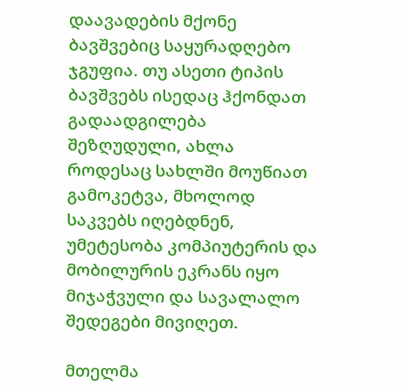დაავადების მქონე ბავშვებიც საყურადღებო ჯგუფია. თუ ასეთი ტიპის ბავშვებს ისედაც ჰქონდათ გადაადგილება შეზღუდული, ახლა როდესაც სახლში მოუწიათ გამოკეტვა, მხოლოდ საკვებს იღებდნენ, უმეტესობა კომპიუტერის და მობილურის ეკრანს იყო მიჯაჭვული და სავალალო შედეგები მივიღეთ.

მთელმა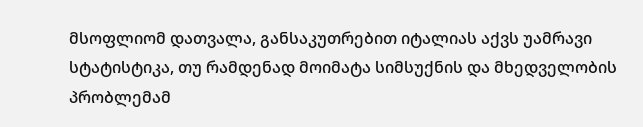მსოფლიომ დათვალა, განსაკუთრებით იტალიას აქვს უამრავი სტატისტიკა, თუ რამდენად მოიმატა სიმსუქნის და მხედველობის პრობლემამ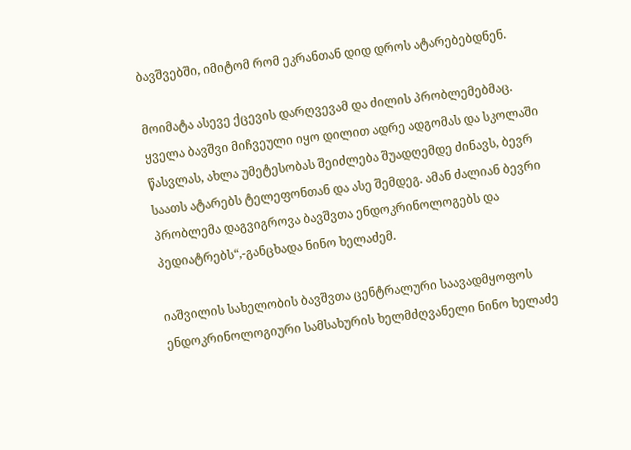ბავშვებში, იმიტომ რომ ეკრანთან დიდ დროს ატარებებდნენ.

მოიმატა ასევე ქცევის დარღვევამ და ძილის პრობლემებმაც. ყველა ბავშვი მიჩვეული იყო დილით ადრე ადგომას და სკოლაში წასვლას, ახლა უმეტესობას შეიძლება შუადღემდე ძინავს, ბევრ საათს ატარებს ტელეფონთან და ასე შემდეგ. ამან ძალიან ბევრი პრობლემა დაგვიგროვა ბავშვთა ენდოკრინოლოგებს და პედიატრებს“,-განცხადა ნინო ხელაძემ.

იაშვილის სახელობის ბავშვთა ცენტრალური საავადმყოფოს ენდოკრინოლოგიური სამსახურის ხელმძღვანელი ნინო ხელაძე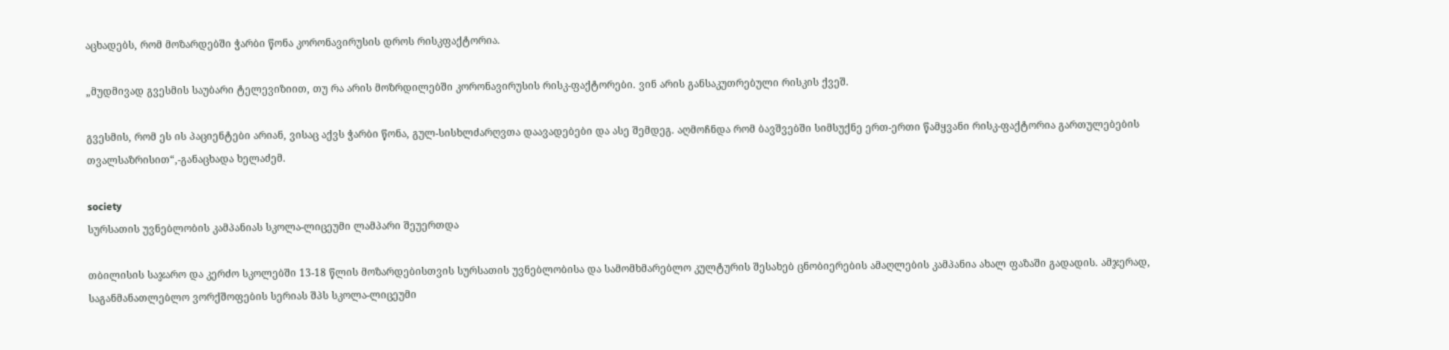აცხადებს, რომ მოზარდებში ჭარბი წონა კორონავირუსის დროს რისკფაქტორია.

„მუდმივად გვესმის საუბარი ტელევიზიით, თუ რა არის მოზრდილებში კორონავირუსის რისკ-ფაქტორები. ვინ არის განსაკუთრებული რისკის ქვეშ.

გვესმის, რომ ეს ის პაციენტები არიან, ვისაც აქვს ჭარბი წონა, გულ-სისხლძარღვთა დაავადებები და ასე შემდეგ. აღმოჩნდა რომ ბავშვებში სიმსუქნე ერთ-ერთი წამყვანი რისკ-ფაქტორია გართულებების თვალსაზრისით“,-განაცხადა ხელაძემ.

society
სურსათის უვნებლობის კამპანიას სკოლა-ლიცეუმი ლამპარი შეუერთდა

თბილისის საჯარო და კერძო სკოლებში 13-18 წლის მოზარდებისთვის სურსათის უვნებლობისა და სამომხმარებლო კულტურის შესახებ ცნობიერების ამაღლების კამპანია ახალ ფაზაში გადადის. ამჯერად, საგანმანათლებლო ვორქშოფების სერიას შპს სკოლა-ლიცეუმი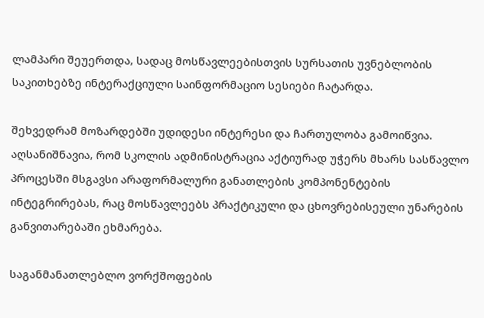ლამპარი შეუერთდა, სადაც მოსწავლეებისთვის სურსათის უვნებლობის საკითხებზე ინტერაქციული საინფორმაციო სესიები ჩატარდა.

შეხვედრამ მოზარდებში უდიდესი ინტერესი და ჩართულობა გამოიწვია. აღსანიშნავია, რომ სკოლის ადმინისტრაცია აქტიურად უჭერს მხარს სასწავლო პროცესში მსგავსი არაფორმალური განათლების კომპონენტების ინტეგრირებას, რაც მოსწავლეებს პრაქტიკული და ცხოვრებისეული უნარების განვითარებაში ეხმარება.

საგანმანათლებლო ვორქშოფების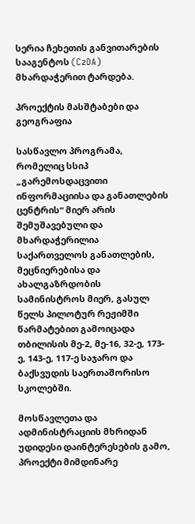სერია ჩეხეთის განვითარების სააგენტოს (CzDA) მხარდაჭერით ტარდება.

პროექტის მასშტაბები და გეოგრაფია

სასწავლო პროგრამა, რომელიც სსიპ „გარემოსდაცვითი ინფორმაციისა და განათლების ცენტრის“ მიერ არის შემუშავებული და მხარდაჭერილია საქართველოს განათლების, მეცნიერებისა და ახალგაზრდობის სამინისტროს მიერ, გასულ წელს პილოტურ რეჟიმში წარმატებით გამოიცადა თბილისის მე-2, მე-16, 32-ე, 173-ე, 143-ე, 117-ე საჯარო და ბაქსვუდის საერთაშორისო სკოლებში.

მოსწავლეთა და ადმინისტრაციის მხრიდან უდიდესი დაინტერესების გამო, პროექტი მიმდინარე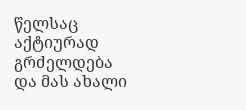წელსაც აქტიურად გრძელდება და მას ახალი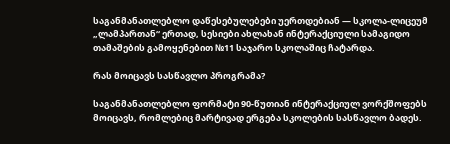საგანმანათლებლო დაწესებულებები უერთდებიან — სკოლა-ლიცეუმ „ლამპართან“ ერთად, სესიები ახლახან ინტერაქციული სამაგიდო თამაშების გამოყენებით №11 საჯარო სკოლაშიც ჩატარდა.

რას მოიცავს სასწავლო პროგრამა?

საგანმანათლებლო ფორმატი 90-წუთიან ინტერაქციულ ვორქშოფებს მოიცავს, რომლებიც მარტივად ერგება სკოლების სასწავლო ბადეს.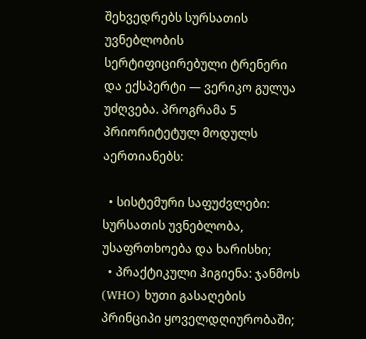შეხვედრებს სურსათის უვნებლობის სერტიფიცირებული ტრენერი და ექსპერტი — ვერიკო გულუა უძღვება. პროგრამა 5 პრიორიტეტულ მოდულს აერთიანებს:

  • სისტემური საფუძვლები: სურსათის უვნებლობა, უსაფრთხოება და ხარისხი;
  • პრაქტიკული ჰიგიენა: ჯანმოს (WHO) ხუთი გასაღების პრინციპი ყოველდღიურობაში;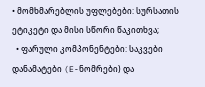• მომხმარებლის უფლებები: სურსათის ეტიკეტი და მისი სწორი წაკითხვა;
  • ფარული კომპონენტები: საკვები დანამატები (E-ნომრები) და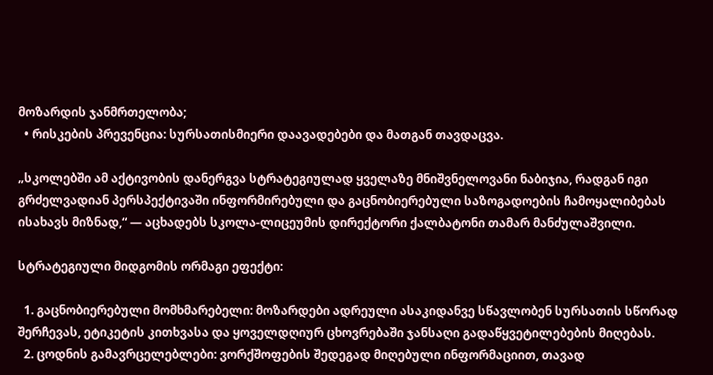მოზარდის ჯანმრთელობა;
  • რისკების პრევენცია: სურსათისმიერი დაავადებები და მათგან თავდაცვა.

„სკოლებში ამ აქტივობის დანერგვა სტრატეგიულად ყველაზე მნიშვნელოვანი ნაბიჯია, რადგან იგი გრძელვადიან პერსპექტივაში ინფორმირებული და გაცნობიერებული საზოგადოების ჩამოყალიბებას ისახავს მიზნად,“ — აცხადებს სკოლა-ლიცეუმის დირექტორი ქალბატონი თამარ მანძულაშვილი.

სტრატეგიული მიდგომის ორმაგი ეფექტი:

  1. გაცნობიერებული მომხმარებელი: მოზარდები ადრეული ასაკიდანვე სწავლობენ სურსათის სწორად შერჩევას, ეტიკეტის კითხვასა და ყოველდღიურ ცხოვრებაში ჯანსაღი გადაწყვეტილებების მიღებას.
  2. ცოდნის გამავრცელებლები: ვორქშოფების შედეგად მიღებული ინფორმაციით, თავად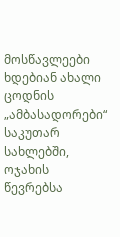მოსწავლეები ხდებიან ახალი ცოდნის „ამბასადორები“ საკუთარ სახლებში, ოჯახის წევრებსა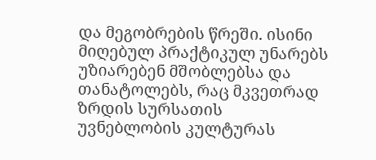და მეგობრების წრეში. ისინი მიღებულ პრაქტიკულ უნარებს უზიარებენ მშობლებსა და თანატოლებს, რაც მკვეთრად ზრდის სურსათის უვნებლობის კულტურას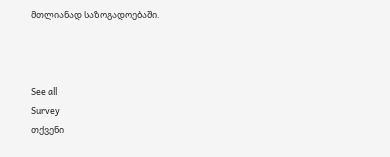მთლიანად საზოგადოებაში.



See all
Survey
თქვენი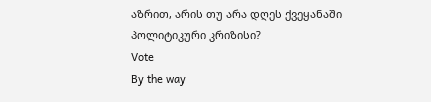აზრით, არის თუ არა დღეს ქვეყანაში პოლიტიკური კრიზისი?
Vote
By the way